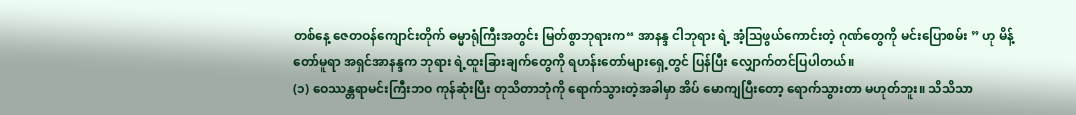တစ်နေ့ ဇေတဝန်ကျောင်းတိုက် ဓမ္မာရုံကြီးအတွင်း မြတ်စွာဘုရားက“ အာနန္ဒ ငါဘုရား ရဲ့ အံ့သြဖွယ်ကောင်းတဲ့ ဂုဏ်တွေကို မင်းပြောစမ်း ” ဟု မိန့်တော်မူရာ အရှင်အာနန္ဒက ဘုရား ရဲ့ထူးခြားချက်တွေကို ရဟန်းတော်များရှေ့တွင် ပြန်ပြီး လျှောက်တင်ပြပါတယ်။
(၁) ဝေဿန္တရာမင်းကြီးဘဝ ကုန်ဆုံးပြီး တုသိတာဘုံကို ရောက်သွားတဲ့အခါမှာ အိပ် မောကျပြီးတော့ ရောက်သွားတာ မဟုတ်ဘူး။ သိသိသာ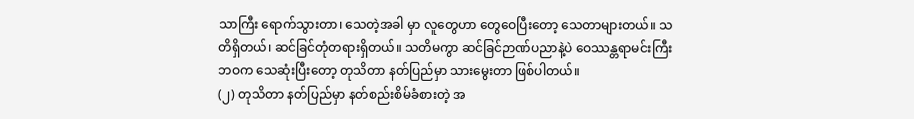သာကြီး ရောက်သွားတာ၊ သေတဲ့အခါ မှာ လူတွေဟာ တွေဝေပြီးတော့ သေတာများတယ်။ သတိရှိတယ်၊ ဆင်ခြင်တုံတရားရှိတယ်။ သတိမကွာ ဆင်ခြင်ဉာဏ်ပညာနဲ့ပဲ ဝေဿန္တရာမင်းကြီး ဘဝက သေဆုံးပြီးတော့ တုသိတာ နတ်ပြည်မှာ သားမွေးတာ ဖြစ်ပါတယ်။
(၂) တုသိတာ နတ်ပြည်မှာ နတ်စည်းစိမ်ခံစားတဲ့ အ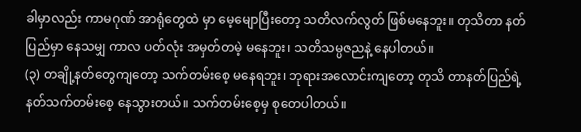ခါမှာလည်း ကာမဂုဏ် အာရုံတွေထဲ မှာ မေ့မျောပြီးတော့ သတိလက်လွတ် ဖြစ်မနေဘူး။ တုသိတာ နတ်ပြည်မှာ နေသမျှ ကာလ ပတ်လုံး အမှတ်တမဲ့ မနေဘူး၊ သတိသမ္ပဇညနဲ့ နေပါတယ်။
(၃) တချို့နတ်တွေကျတော့ သက်တမ်းစေ့ မနေရဘူး၊ ဘုရားအလောင်းကျတော့ တုသိ တာနတ်ပြည်ရဲ့ နတ်သက်တမ်းစေ့ နေသွားတယ်။ သက်တမ်းစေ့မှ စုတေပါတယ်။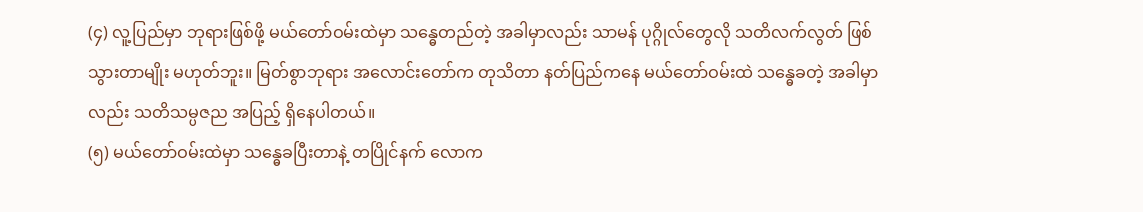(၄) လူ့ပြည်မှာ ဘုရားဖြစ်ဖို့ မယ်တော်ဝမ်းထဲမှာ သန္ဓေတည်တဲ့ အခါမှာလည်း သာမန် ပုဂ္ဂိုလ်တွေလို သတိလက်လွတ် ဖြစ်သွားတာမျိုး မဟုတ်ဘူး။ မြတ်စွာဘုရား အလောင်းတော်က တုသိတာ နတ်ပြည်ကနေ မယ်တော်ဝမ်းထဲ သန္ဓေခတဲ့ အခါမှာလည်း သတိသမ္ပဇည အပြည့် ရှိနေပါတယ်။
(၅) မယ်တော်ဝမ်းထဲမှာ သန္ဓေခပြီးတာနဲ့ တပြိုင်နက် လောက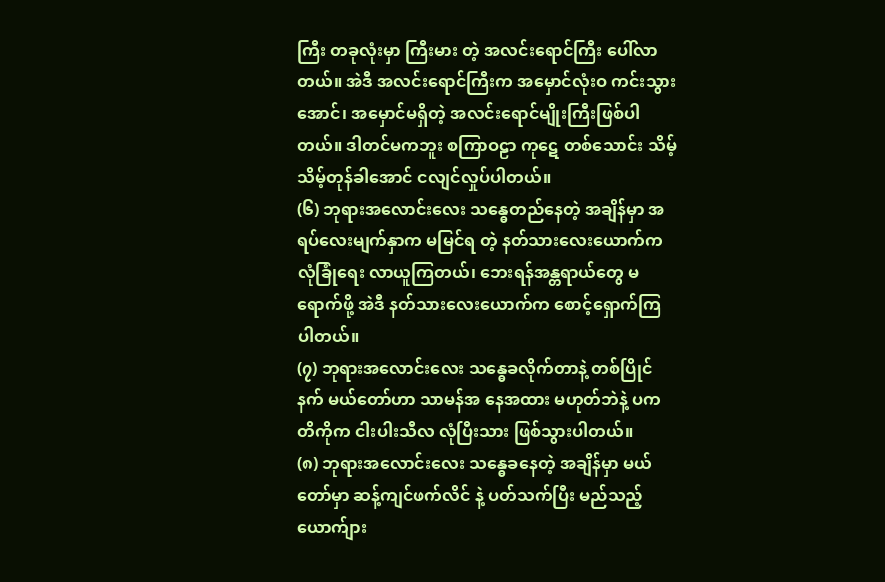ကြီး တခုလုံးမှာ ကြီးမား တဲ့ အလင်းရောင်ကြီး ပေါ်လာတယ်။ အဲဒီ အလင်းရောင်ကြီးက အမှောင်လုံးဝ ကင်းသွား အောင်၊ အမှောင်မရှိတဲ့ အလင်းရောင်မျိုးကြီးဖြစ်ပါတယ်။ ဒါတင်မကဘူး စကြာဝဠာ ကုဋေ တစ်သောင်း သိမ့်သိမ့်တုန်ခါအောင် ငလျင်လှုပ်ပါတယ်။
(၆) ဘုရားအလောင်းလေး သန္ဓေတည်နေတဲ့ အချိန်မှာ အရပ်လေးမျက်နှာက မမြင်ရ တဲ့ နတ်သားလေးယောက်က လုံခြုံရေး လာယူကြတယ်၊ ဘေးရန်အန္တရာယ်တွေ မရောက်ဖို့ အဲဒီ နတ်သားလေးယောက်က စောင့်ရှောက်ကြပါတယ်။
(၇) ဘုရားအလောင်းလေး သန္ဓေခလိုက်တာနဲ့ တစ်ပြိုင်နက် မယ်တော်ဟာ သာမန်အ နေအထား မဟုတ်ဘဲနဲ့ ပကတိကိုက ငါးပါးသီလ လုံပြီးသား ဖြစ်သွားပါတယ်။
(၈) ဘုရားအလောင်းလေး သန္ဓေခနေတဲ့ အချိန်မှာ မယ်တော်မှာ ဆန့်ကျင်ဖက်လိင် နဲ့ ပတ်သက်ပြီး မည်သည့်ယောက်ျား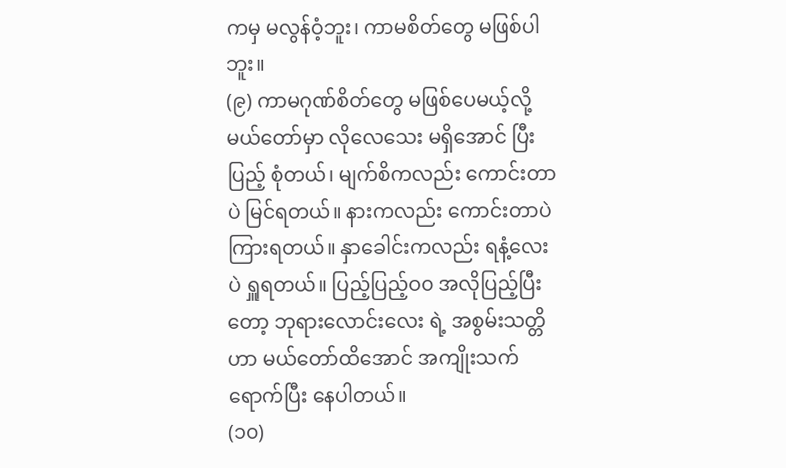ကမှ မလွန်ဝံ့ဘူး၊ ကာမစိတ်တွေ မဖြစ်ပါဘူး။
(၉) ကာမဂုဏ်စိတ်တွေ မဖြစ်ပေမယ့်လို့ မယ်တော်မှာ လိုလေသေး မရှိအောင် ပြီးပြည့် စုံတယ်၊ မျက်စိကလည်း ကောင်းတာပဲ မြင်ရတယ်။ နားကလည်း ကောင်းတာပဲ ကြားရတယ်။ နှာခေါင်းကလည်း ရနံ့လေးပဲ ရှူရတယ်။ ပြည့်ပြည့်ဝ၀ အလိုပြည့်ပြီးတော့ ဘုရားလောင်းလေး ရဲ့ အစွမ်းသတ္တိဟာ မယ်တော်ထိအောင် အကျိုးသက်ရောက်ပြီး နေပါတယ်။
(၁၀)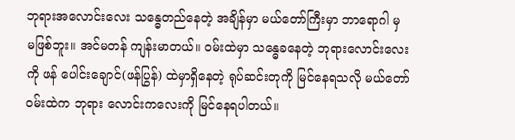ဘုရားအလောင်းလေး သန္ဓေတည်နေတဲ့ အချိန်မှာ မယ်တော်ကြီးမှာ ဘာရောဂါ မှ မဖြစ်ဘူး။ အင်မတန် ကျန်းမာတယ်။ ဝမ်းထဲမှာ သန္ဓေခနေတဲ့ ဘုရားလောင်းလေးကို ဖန် ပေါင်းချောင်(ဖန်ပြွန်) ထဲမှာရှိနေတဲ့ ရုပ်ဆင်းတုကို မြင်နေရသလို မယ်တော်ဝမ်းထဲက ဘုရား လောင်းကလေးကို မြင်နေရပါတယ်။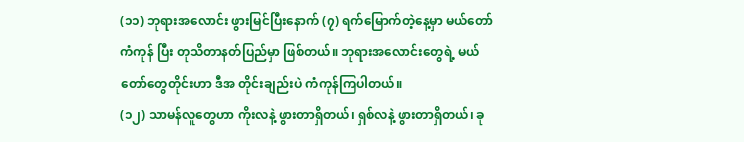(၁၁) ဘုရားအလောင်း ဖွားမြင်ပြီးနောက် (၇) ရက်မြောက်တဲ့နေ့မှာ မယ်တော်ကံကုန် ပြီး တုသိတာနတ်ပြည်မှာ ဖြစ်တယ်။ ဘုရားအလောင်းတွေရဲ့ မယ်တော်တွေတိုင်းဟာ ဒီအ တိုင်းချည်းပဲ ကံကုန်ကြပါတယ်။
(၁၂) သာမန်လူတွေဟာ ကိုးလနဲ့ ဖွားတာရှိတယ်၊ ရှစ်လနဲ့ ဖွားတာရှိတယ်၊ ခု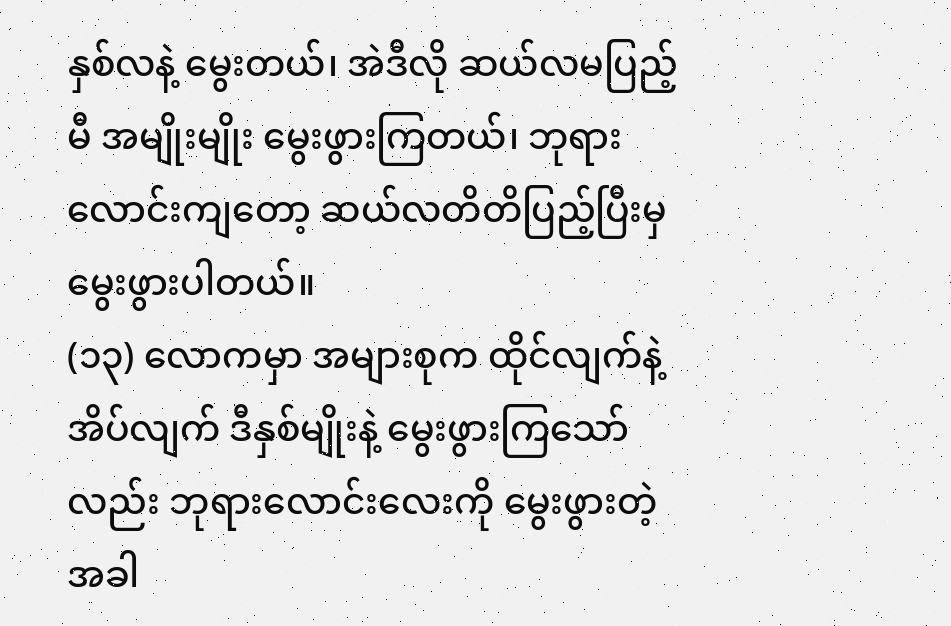နှစ်လနဲ့ မွေးတယ်၊ အဲဒီလို ဆယ်လမပြည့်မီ အမျိုးမျိုး မွေးဖွားကြတယ်၊ ဘုရားလောင်းကျတော့ ဆယ်လတိတိပြည့်ပြီးမှ မွေးဖွားပါတယ်။
(၁၃) လောကမှာ အများစုက ထိုင်လျက်နဲ့ အိပ်လျက် ဒီနှစ်မျိုးနဲ့ မွေးဖွားကြသော်လည်း ဘုရားလောင်းလေးကို မွေးဖွားတဲ့အခါ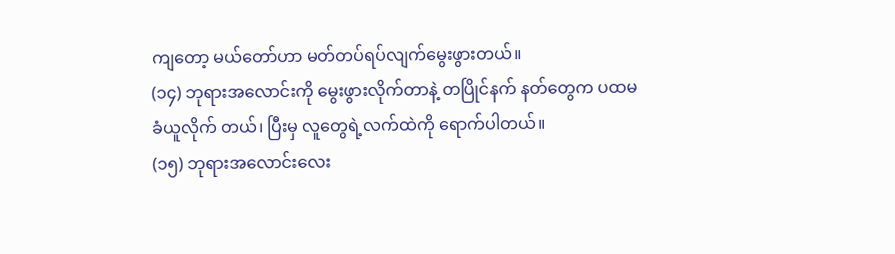ကျတော့ မယ်တော်ဟာ မတ်တပ်ရပ်လျက်မွေးဖွားတယ်။
(၁၄) ဘုရားအလောင်းကို မွေးဖွားလိုက်တာနဲ့ တပြိုင်နက် နတ်တွေက ပထမ ခံယူလိုက် တယ်၊ ပြီးမှ လူတွေရဲ့လက်ထဲကို ရောက်ပါတယ်။
(၁၅) ဘုရားအလောင်းလေး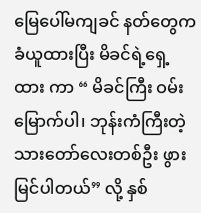မြေပေါ်မကျခင် နတ်တွေကခံယူထားပြီး မိခင်ရဲ့ရှေ့ထား ကာ “ မိခင်ကြီး ဝမ်းမြောက်ပါ၊ ဘုန်းကံကြီးတဲ့ သားတော်လေးတစ်ဦး ဖွားမြင်ပါတယ်” လို့ နှစ်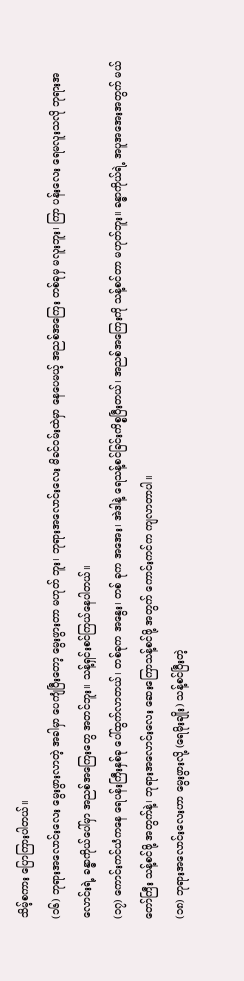သိမ့်စကား ပြောကြားပါတယ်။
(၁၆) ဘုရားအလောင်းလေး မွေးဖွားလာတဲ့ အခါမှာ ပေကျံပြီးတော့ မွေးဖွားတာ မဟုတ် ဘူး၊ ဘုရားအလောင်းလေး မိခင်ဝမ်းထဲမှာ နေပေမယ့် အညစ်အကြေး တစ်ခုမှ မလူးဘူး၊ ကြာ ပန်းလေး ရေမလူးသလို ဘုရားအလောင်းရဲ့ ခန္ဓာကိုယ်ပေါ်မှာ အညစ်အကြေးတွေ အတင်ဘူး။ သန့်ရှင်းစင်ကြယ်နေပါတယ်။
(၁၇) ကောင်းကင်ယံကနေ ရေပန်းကြီးနှစ်ခု ပေါ်ထွက်လာတယ်၊ တစ်ခုက အနွေး၊ တစ် ခုက အအေး၊ အဲဒါနဲ့ ရေသန့်စင်ခြင်းကိစ္စပြီးတယ်၊ အညစ်အကြေးကို သန့်စင်တာ မဟုတ်ဘူး။ ခန္ဓာကိုယ်ရဲ့ အပူအအေးအတွက် မယ်တော်ကြီး သန့်စင်ဖို့ အတွက်နဲ့၊ ဘုရားအလောင်းလေး ဆေးကြောသန့်စင်ဖို့ အတွက် ကောင်းကင်က ကျလာတာပါ။
(၁၈) ဘုရားအလောင်းလေးဟာ မွေးဖွားလို့ (ရေမိုးချိုး) သန့်စင်ပြီးတဲ့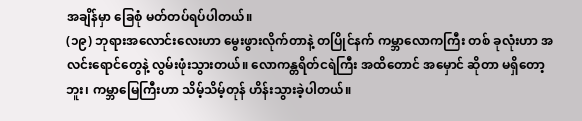အချိန်မှာ ခြေစုံ မတ်တပ်ရပ်ပါတယ်။
(၁၉) ဘုရားအလောင်းလေးဟာ မွေးဖွားလိုက်တာနဲ့ တပြိုင်နက် ကမ္ဘာလောကကြီး တစ် ခုလုံးဟာ အလင်းရောင်တွေနဲ့ လွမ်းဖုံးသွားတယ်။ လောကန္တရိတ်ငရဲကြီး အထိတောင် အမှောင် ဆိုတာ မရှိတော့ဘူး၊ ကမ္ဘာမြေကြီးဟာ သိမ့်သိမ့်တုန် ဟိန်းသွားခဲ့ပါတယ်။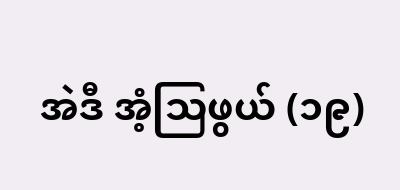အဲဒီ အံ့သြဖွယ် (၁၉)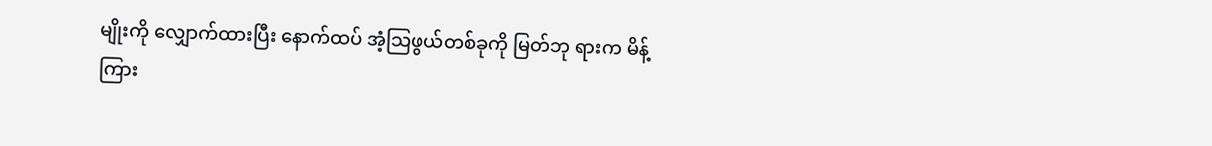မျိုးကို လျှောက်ထားပြီး နောက်ထပ် အံ့သြဖွယ်တစ်ခုကို မြတ်ဘု ရားက မိန့်ကြား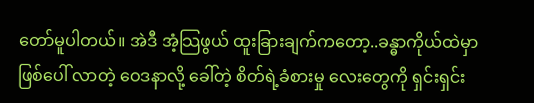တော်မူပါတယ်။ အဲဒီ အံ့သြဖွယ် ထူးခြားချက်ကတော့..ခန္ဓာကိုယ်ထဲမှာဖြစ်ပေါ် လာတဲ့ ဝေဒနာလို့ ခေါ်တဲ့ စိတ်ရဲ့ခံစားမှု လေးတွေကို ရှင်းရှင်း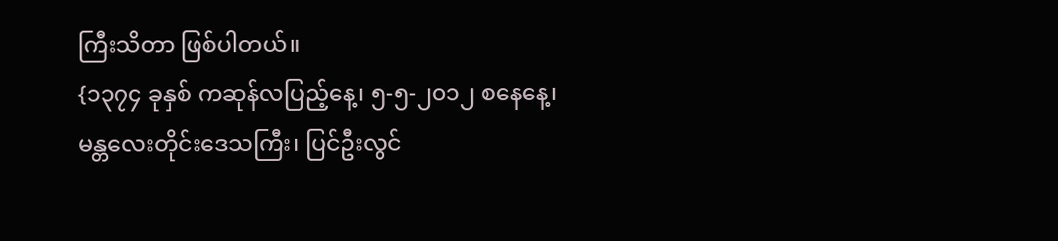ကြီးသိတာ ဖြစ်ပါတယ်။
{၁၃၇၄ ခုနှစ် ကဆုန်လပြည့်နေ့၊ ၅-၅-၂၀၁၂ စနေနေ့၊ မန္တလေးတိုင်းဒေသကြီး၊ ပြင်ဦးလွင်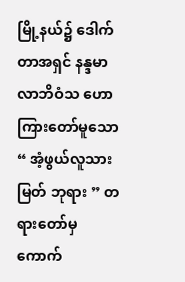မြို့နယ်၌ ဒေါက်တာအရှင် နန္ဒမာလာဘိဝံသ ဟောကြားတော်မူသော “ အံ့ဖွယ်လူသား မြတ် ဘုရား ” တရားတော်မှ ကောက်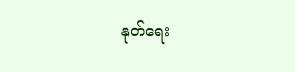နုတ်ရေး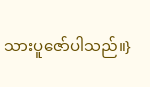သားပူဇော်ပါသည်။}